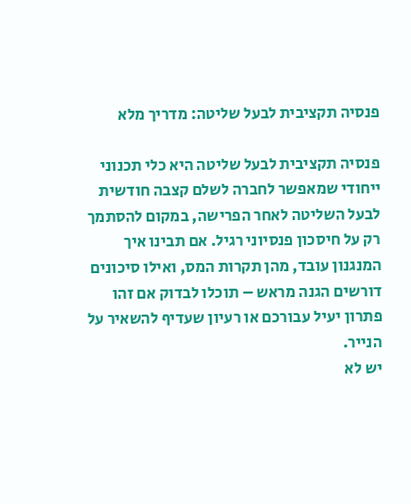פנסיה תקציבית לבעל שליטה: מדריך מלא

פנסיה תקציבית לבעל שליטה היא כלי תכנוני ייחודי שמאפשר לחברה לשלם קצבה חודשית לבעל השליטה לאחר הפרישה, במקום להסתמך רק על חיסכון פנסיוני רגיל. אם תבינו איך המנגנון עובד, מהן תקרות המס, ואילו סיכונים דורשים הגנה מראש – תוכלו לבדוק אם זהו פתרון יעיל עבורכם או רעיון שעדיף להשאיר על הנייר.
יש לא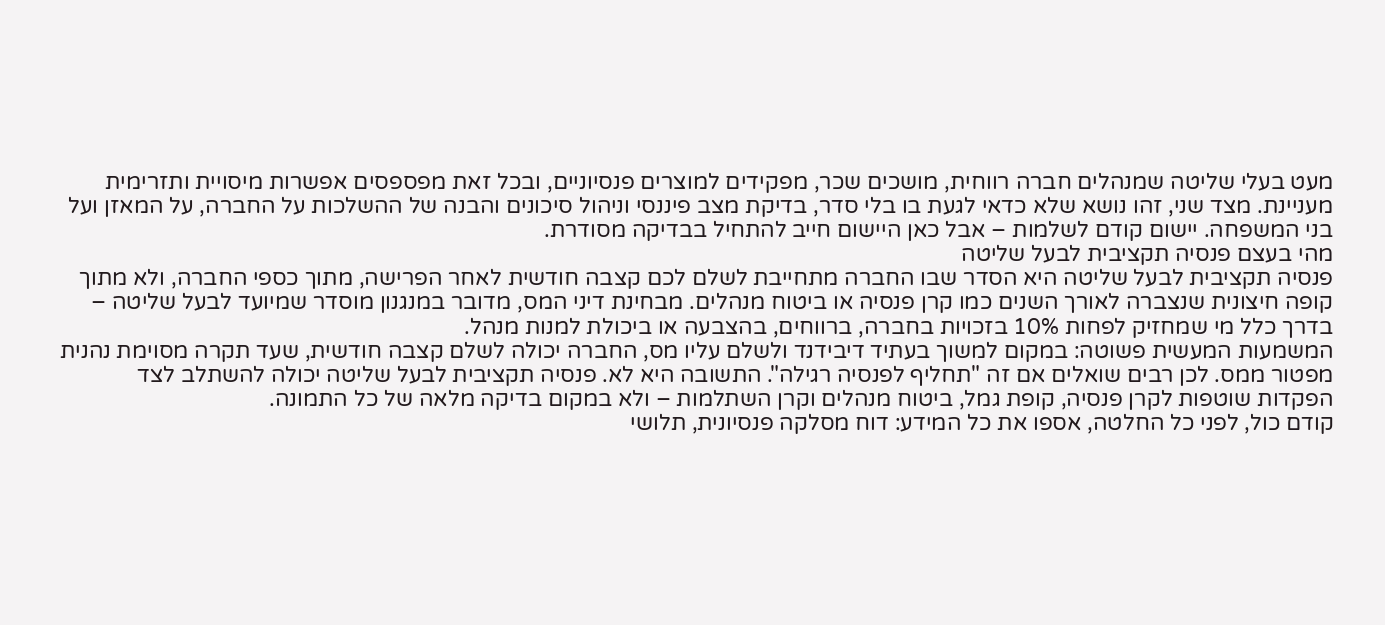מעט בעלי שליטה שמנהלים חברה רווחית, מושכים שכר, מפקידים למוצרים פנסיוניים, ובכל זאת מפספסים אפשרות מיסויית ותזרימית מעניינת. מצד שני, זהו נושא שלא כדאי לגעת בו בלי סדר, בדיקת מצב פיננסי וניהול סיכונים והבנה של ההשלכות על החברה, על המאזן ועל בני המשפחה. יישום קודם לשלמות – אבל כאן היישום חייב להתחיל בבדיקה מסודרת.
מהי בעצם פנסיה תקציבית לבעל שליטה
פנסיה תקציבית לבעל שליטה היא הסדר שבו החברה מתחייבת לשלם לכם קצבה חודשית לאחר הפרישה, מתוך כספי החברה, ולא מתוך קופה חיצונית שנצברה לאורך השנים כמו קרן פנסיה או ביטוח מנהלים. מבחינת דיני המס, מדובר במנגנון מוסדר שמיועד לבעל שליטה – בדרך כלל מי שמחזיק לפחות 10% בזכויות בחברה, ברווחים, בהצבעה או ביכולת למנות מנהל.
המשמעות המעשית פשוטה: במקום למשוך בעתיד דיבידנד ולשלם עליו מס, החברה יכולה לשלם קצבה חודשית, שעד תקרה מסוימת נהנית מפטור ממס. לכן רבים שואלים אם זה "תחליף לפנסיה רגילה". התשובה היא לא. פנסיה תקציבית לבעל שליטה יכולה להשתלב לצד הפקדות שוטפות לקרן פנסיה, קופת גמל, ביטוח מנהלים וקרן השתלמות – ולא במקום בדיקה מלאה של כל התמונה.
קודם כול, לפני כל החלטה, אספו את כל המידע: דוח מסלקה פנסיונית, תלושי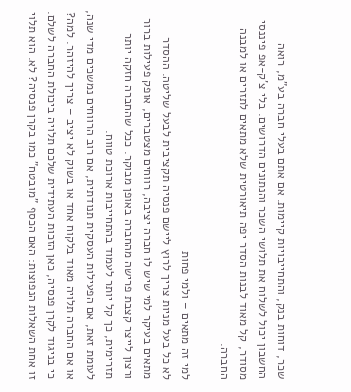שכר, דוחות בנק, והתחייבויות קיימות. אם אתם בעלי חברה בע"מ, רואה החשבון יכול לשלוח את תלושי השכר והנתונים הדרושים. בלי צ'ק-אפ פיננסי מסודר, קל מאוד לבנות הסדר יפה תיאורטית שלא מתאים לתזרים או למבנה החברה.

למי זה מתאים – ולמי פחות
לא כל בעל מניות צריך לרוץ ליישם פנסיה תקציבית לבעל שליטה. ההסדר מתאים בעיקר למי שיש לו חברה יציבה, רווחים מצטברים, אופק פעילות ברור ורצון לייצר קצבת פרישה מהחברה באופן מבוקר. ככל שהחברה חזקה יותר תזרימית, כך קל יותר לעמוד בהתחייבות ארוכת טווח.
לעומת זאת, אם הפעילות העסקית תנודתית, אם רוב הרווחים נמשכים מדי שנה, או אם החברה תלויה מאוד בלקוח אחד או בשוק לא יציב – צריך להיזהר. למה? כי בניגוד לקרן פנסיה, כאן הזכות העתידית שלכם תלויה ביכולת החברה לשלם. זו אחת השאלות הנפוצות: האם הכסף "מובטח" כמו בקרן פנסיה? לא. הוא תלוי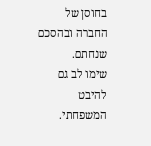בחוסן של החברה ובהסכם שנחתם.
שימו לב גם להיבט המשפחתי.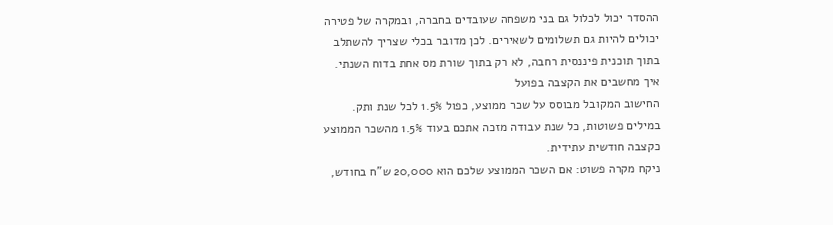ההסדר יכול לכלול גם בני משפחה שעובדים בחברה, ובמקרה של פטירה יכולים להיות גם תשלומים לשאירים. לכן מדובר בכלי שצריך להשתלב בתוך תוכנית פיננסית רחבה, לא רק בתוך שורת מס אחת בדוח השנתי.
איך מחשבים את הקצבה בפועל
החישוב המקובל מבוסס על שכר ממוצע, כפול 1.5% לכל שנת ותק. במילים פשוטות, כל שנת עבודה מזכה אתכם בעוד 1.5% מהשכר הממוצע כקצבה חודשית עתידית.
ניקח מקרה פשוט: אם השכר הממוצע שלכם הוא 20,000 ש"ח בחודש,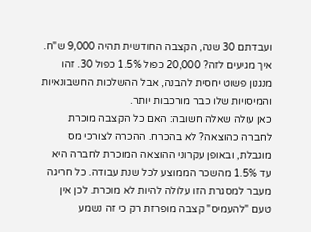ועבדתם 30 שנה, הקצבה החודשית תהיה 9,000 ש"ח. איך מגיעים לזה? 20,000 כפול 1.5% כפול 30. זהו מנגנון פשוט יחסית להבנה, אבל ההשלכות החשבונאיות והמיסויות שלו כבר מורכבות יותר.
כאן עולה שאלה חשובה: האם כל הקצבה מוכרת לחברה כהוצאה? לא בהכרח. ההכרה לצורכי מס מוגבלת, ובאופן עקרוני ההוצאה המוכרת לחברה היא עד 1.5% מהשכר הממוצע לכל שנת עבודה. כל חריגה מעבר למסגרת הזו עלולה להיות לא מוכרת. לכן אין טעם "להעמיס" קצבה מופרזת רק כי זה נשמע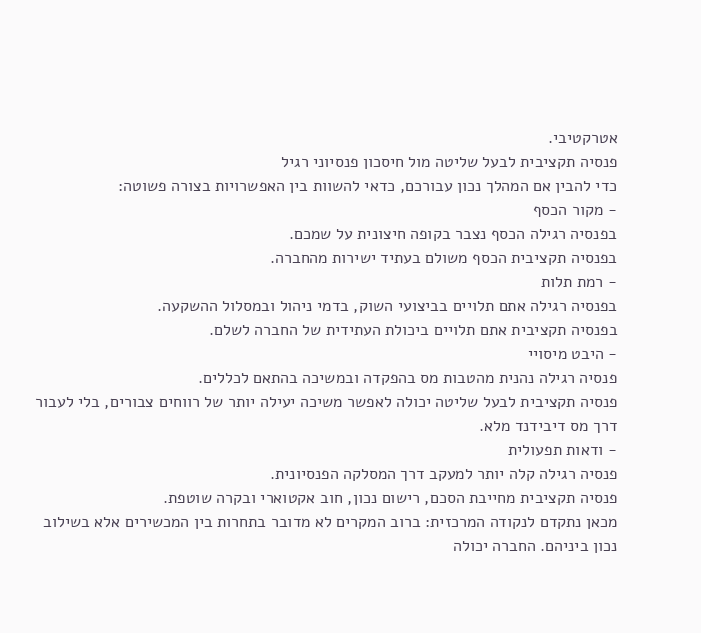אטרקטיבי.
פנסיה תקציבית לבעל שליטה מול חיסכון פנסיוני רגיל
כדי להבין אם המהלך נכון עבורכם, כדאי להשוות בין האפשרויות בצורה פשוטה:
- מקור הכסף
בפנסיה רגילה הכסף נצבר בקופה חיצונית על שמכם.
בפנסיה תקציבית הכסף משולם בעתיד ישירות מהחברה.
- רמת תלות
בפנסיה רגילה אתם תלויים בביצועי השוק, בדמי ניהול ובמסלול ההשקעה.
בפנסיה תקציבית אתם תלויים ביכולת העתידית של החברה לשלם.
- היבט מיסויי
פנסיה רגילה נהנית מהטבות מס בהפקדה ובמשיכה בהתאם לכללים.
פנסיה תקציבית לבעל שליטה יכולה לאפשר משיכה יעילה יותר של רווחים צבורים, בלי לעבור דרך מס דיבידנד מלא.
- ודאות תפעולית
פנסיה רגילה קלה יותר למעקב דרך המסלקה הפנסיונית.
פנסיה תקציבית מחייבת הסכם, רישום נכון, חוב אקטוארי ובקרה שוטפת.
מכאן נתקדם לנקודה המרכזית: ברוב המקרים לא מדובר בתחרות בין המכשירים אלא בשילוב נכון ביניהם. החברה יכולה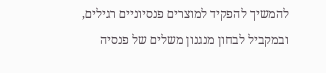להמשיך להפקיד למוצרים פנסיוניים רגילים, ובמקביל לבחון מנגנון משלים של פנסיה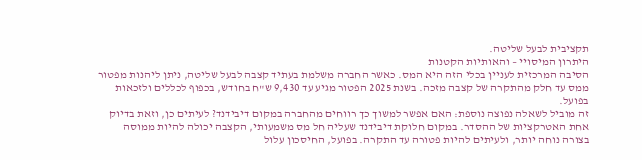תקציבית לבעל שליטה.
היתרון המיסויי – והאותיות הקטנות
הסיבה המרכזית לעניין בכלי הזה היא המס. כאשר החברה משלמת בעתיד קצבה לבעל שליטה, ניתן ליהנות מפטור ממס עד חלק מהתקרה של קצבה מזכה. בשנת 2025 הפטור מגיע עד 9,430 ש"ח בחודש, בכפוף לכללים ולזכאות בפועל.
זה מוביל לשאלה נפוצה נוספת: האם אפשר למשוך כך רווחים מהחברה במקום דיבידנד? לעיתים כן, וזאת בדיוק אחת האטרקציות של ההסדר. במקום חלוקת דיבידנד שעליה חל מס משמעותי, הקצבה יכולה להיות ממוסה בצורה נוחה יותר, ולעיתים להיות פטורה עד התקרה. בפועל, החיסכון עלול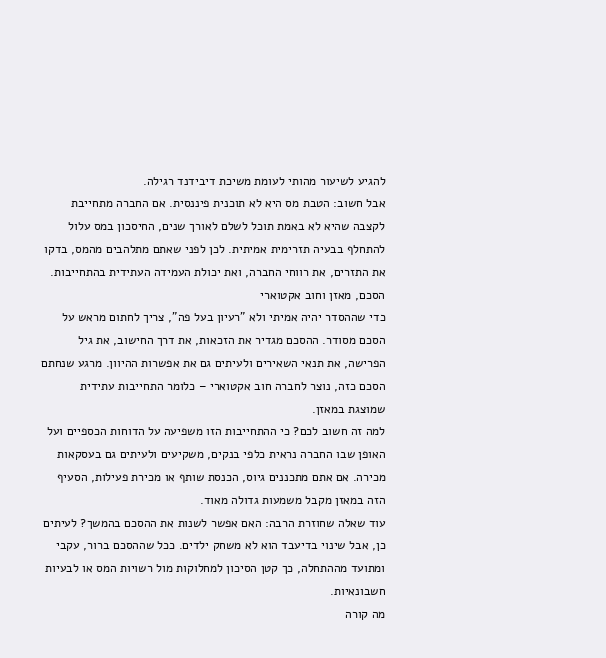להגיע לשיעור מהותי לעומת משיכת דיבידנד רגילה.
אבל חשוב: הטבת מס היא לא תוכנית פיננסית. אם החברה מתחייבת לקצבה שהיא לא באמת תוכל לשלם לאורך שנים, החיסכון במס עלול להתחלף בבעיה תזרימית אמיתית. לכן לפני שאתם מתלהבים מהמס, בדקו את התזרים, את רווחי החברה, ואת יכולת העמידה העתידית בהתחייבות.
הסכם, מאזן וחוב אקטוארי
כדי שההסדר יהיה אמיתי ולא "רעיון בעל פה", צריך לחתום מראש על הסכם מסודר. ההסכם מגדיר את הזכאות, את דרך החישוב, את גיל הפרישה, את תנאי השאירים ולעיתים גם את אפשרות ההיוון. מרגע שנחתם הסכם כזה, נוצר לחברה חוב אקטוארי – כלומר התחייבות עתידית שמוצגת במאזן.
למה זה חשוב לכם? כי ההתחייבות הזו משפיעה על הדוחות הכספיים ועל האופן שבו החברה נראית כלפי בנקים, משקיעים ולעיתים גם בעסקאות מכירה. אם אתם מתכננים גיוס, הכנסת שותף או מכירת פעילות, הסעיף הזה במאזן מקבל משמעות גדולה מאוד.
עוד שאלה שחוזרת הרבה: האם אפשר לשנות את ההסכם בהמשך? לעיתים כן, אבל שינוי בדיעבד הוא לא משחק ילדים. ככל שההסכם ברור, עקבי ומתועד מההתחלה, כך קטן הסיכון למחלוקות מול רשויות המס או לבעיות חשבונאיות.
מה קורה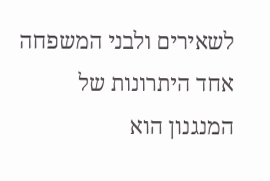לשאירים ולבני המשפחה
אחד היתרונות של המנגנון הוא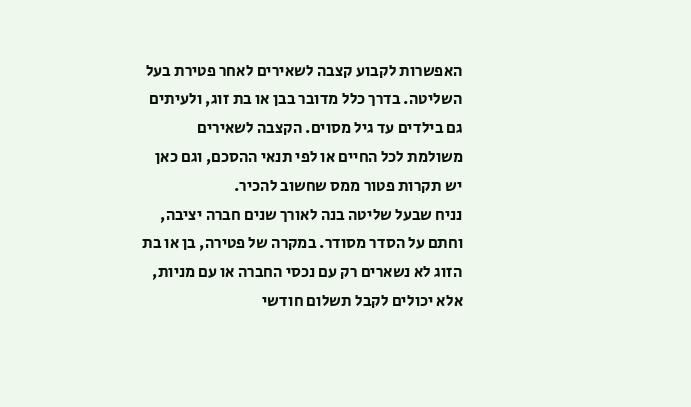האפשרות לקבוע קצבה לשאירים לאחר פטירת בעל השליטה. בדרך כלל מדובר בבן או בת זוג, ולעיתים גם בילדים עד גיל מסוים. הקצבה לשאירים משולמת לכל החיים או לפי תנאי ההסכם, וגם כאן יש תקרות פטור ממס שחשוב להכיר.
נניח שבעל שליטה בנה לאורך שנים חברה יציבה, וחתם על הסדר מסודר. במקרה של פטירה, בן או בת הזוג לא נשארים רק עם נכסי החברה או עם מניות, אלא יכולים לקבל תשלום חודשי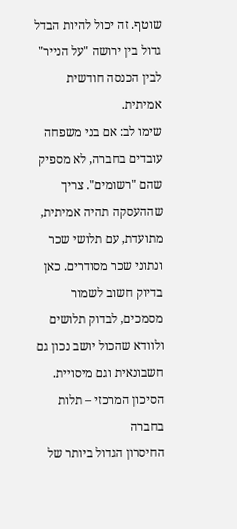שוטף. זה יכול להיות הבדל גדול בין ירושה "על הנייר" לבין הכנסה חודשית אמיתית.
שימו לב: אם בני משפחה עובדים בחברה, לא מספיק שהם "רשומים". צריך שההעסקה תהיה אמיתית, מתועדת, עם תלושי שכר ונתוני שכר מסודרים. כאן בדיוק חשוב לשמור מסמכים, לבדוק תלושים ולוודא שהכול יושב נכון גם חשבונאית וגם מיסויית.
הסיכון המרכזי – תלות בחברה
החיסרון הגדול ביותר של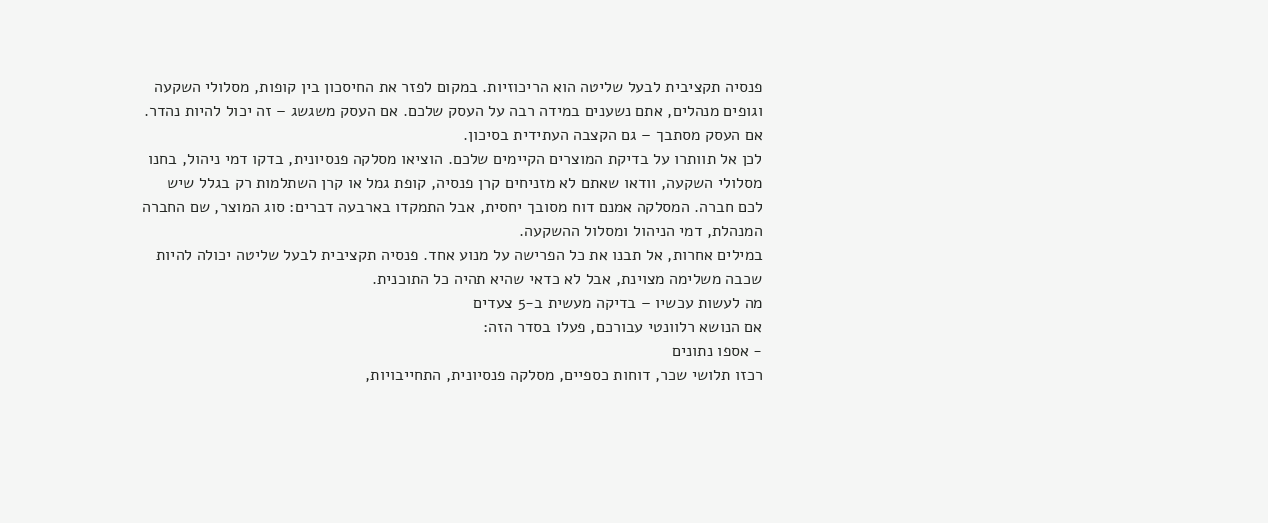פנסיה תקציבית לבעל שליטה הוא הריכוזיות. במקום לפזר את החיסכון בין קופות, מסלולי השקעה וגופים מנהלים, אתם נשענים במידה רבה על העסק שלכם. אם העסק משגשג – זה יכול להיות נהדר. אם העסק מסתבך – גם הקצבה העתידית בסיכון.
לכן אל תוותרו על בדיקת המוצרים הקיימים שלכם. הוציאו מסלקה פנסיונית, בדקו דמי ניהול, בחנו מסלולי השקעה, וודאו שאתם לא מזניחים קרן פנסיה, קופת גמל או קרן השתלמות רק בגלל שיש לכם חברה. המסלקה אמנם דוח מסובך יחסית, אבל התמקדו בארבעה דברים: סוג המוצר, שם החברה המנהלת, דמי הניהול ומסלול ההשקעה.
במילים אחרות, אל תבנו את כל הפרישה על מנוע אחד. פנסיה תקציבית לבעל שליטה יכולה להיות שכבה משלימה מצוינת, אבל לא כדאי שהיא תהיה כל התוכנית.
מה לעשות עכשיו – בדיקה מעשית ב-5 צעדים
אם הנושא רלוונטי עבורכם, פעלו בסדר הזה:
- אספו נתונים
רכזו תלושי שכר, דוחות כספיים, מסלקה פנסיונית, התחייבויות,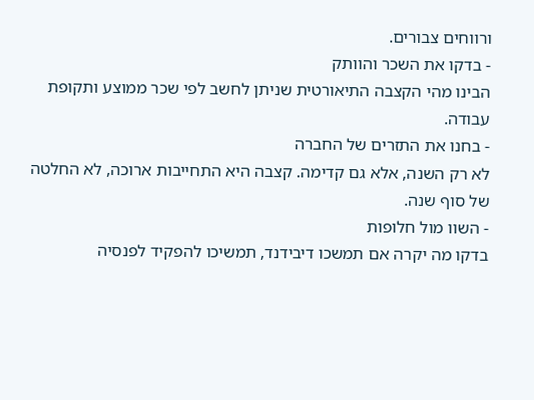ורווחים צבורים.
- בדקו את השכר והוותק
הבינו מהי הקצבה התיאורטית שניתן לחשב לפי שכר ממוצע ותקופת עבודה.
- בחנו את התזרים של החברה
לא רק השנה, אלא גם קדימה. קצבה היא התחייבות ארוכה, לא החלטה של סוף שנה.
- השוו מול חלופות
בדקו מה יקרה אם תמשכו דיבידנד, תמשיכו להפקיד לפנסיה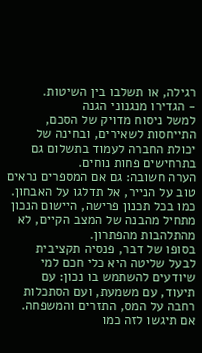רגילה, או תשלבו בין השיטות.
- הגדירו מנגנוני הגנה
למשל ניסוח מדויק של הסכם, התייחסות לשאירים, ובחינה של יכולת החברה לעמוד בתשלום גם בתרחישים פחות נוחים.
הערה חשובה: גם אם המספרים נראים טוב על הנייר, אל תדלגו על האבחון. כמו בכל תכנון פרישה, היישום הנכון מתחיל מהבנה של המצב הקיים, לא מהתלהבות מהפתרון.
בסופו של דבר, פנסיה תקציבית לבעל שליטה היא כלי חכם למי שיודעים להשתמש בו נכון: עם תיעוד, עם משמעת, ועם הסתכלות רחבה על המס, התזרים והמשפחה. אם תיגשו לזה כמו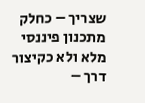שצריך – כחלק מתכנון פיננסי מלא ולא כקיצור דרך –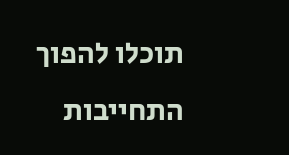תוכלו להפוך התחייבות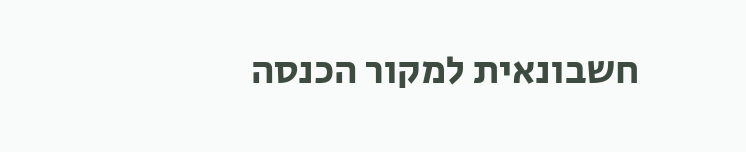חשבונאית למקור הכנסה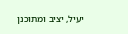יעיל, יציב ומתוכנן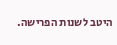היטב לשנות הפרישה.